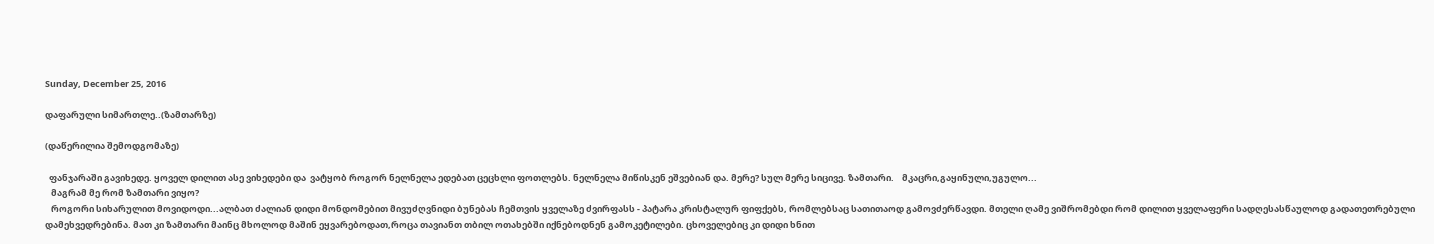Sunday, December 25, 2016

დაფარული სიმართლე..(ზამთარზე)

(დაწერილია შემოდგომაზე)

  ფანჯარაში გავიხედე. ყოველ დილით ასე ვიხედები და  ვატყობ როგორ ნელნელა ედებათ ცეცხლი ფოთლებს. ნელნელა მიწისკენ ეშვებიან და. მერე? სულ მერე სიცივე. ზამთარი.    მკაცრი,გაყინული,უგულო...
   მაგრამ მე რომ ზამთარი ვიყო?
   როგორი სიხარულით მოვიდოდი...ალბათ ძალიან დიდი მონდომებით მივუძღვნიდი ბუნებას ჩემთვის ყველაზე ძვირფასს - პატარა კრისტალურ ფიფქებს, რომლებსაც სათითაოდ გამოვძერწავდი. მთელი ღამე ვიშრომებდი რომ დილით ყველაფერი სადღესასწაულოდ გადათეთრებული დამეხვედრებინა. მათ კი ზამთარი მაინც მხოლოდ მაშინ ეყვარებოდათ,როცა თავიანთ თბილ ოთახებში იქნებოდნენ გამოკეტილები. ცხოველებიც კი დიდი ხნით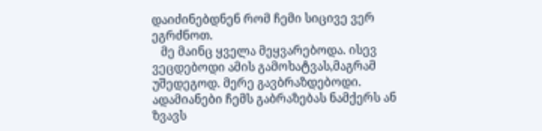დაიძინებდნენ რომ ჩემი სიცივე ვერ ეგრძნოთ.
   მე მაინც ყველა მეყვარებოდა. ისევ ვეცდებოდი ამის გამოხატვას,მაგრამ უშედეგოდ. მერე გავბრაზდებოდი. ადამიანები ჩემს გაბრაზებას ნამქერს ან ზვავს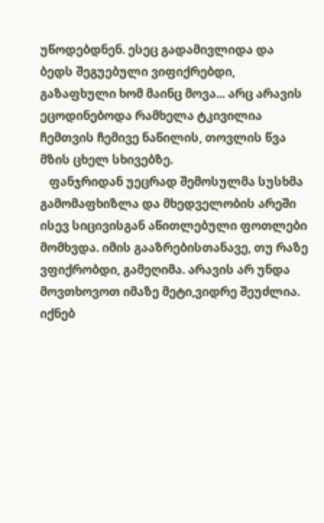უწოდებდნენ. ესეც გადამივლიდა და ბედს შეგუებული ვიფიქრებდი, გაზაფხული ხომ მაინც მოვა... არც არავის ეცოდინებოდა რამხელა ტკივილია ჩემთვის ჩემივე ნაწილის, თოვლის წვა მზის ცხელ სხივებზე.
   ფანჯრიდან უეცრად შემოსულმა სუსხმა გამომაფხიზლა და მხედველობის არეში ისევ სიცივისგან აწითლებული ფოთლები მომხვდა. იმის გააზრებისთანავე, თუ რაზე ვფიქრობდი, გამეღიმა. არავის არ უნდა მოვთხოვოთ იმაზე მეტი,ვიდრე შეუძლია. იქნებ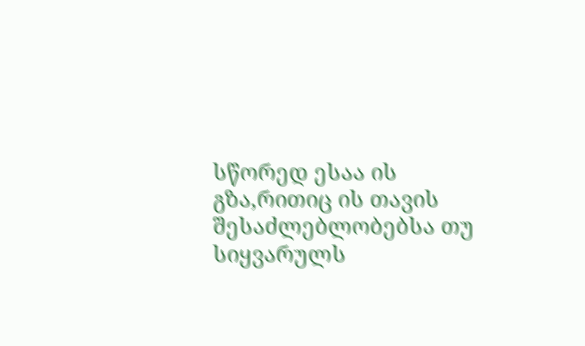სწორედ ესაა ის გზა,რითიც ის თავის შესაძლებლობებსა თუ სიყვარულს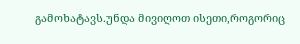გამოხატავს.უნდა მივიღოთ ისეთი,როგორიც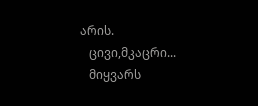არის.
   ცივი,მკაცრი...
   მიყვარს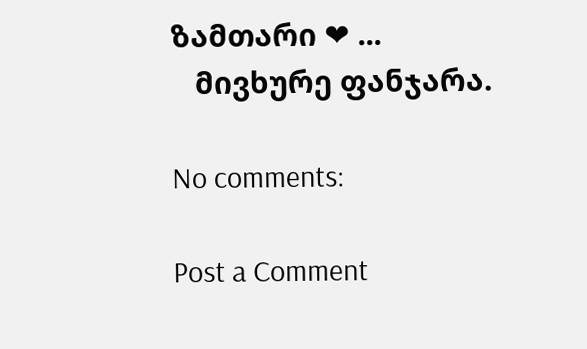ზამთარი ❤ ...
   მივხურე ფანჯარა.

No comments:

Post a Comment